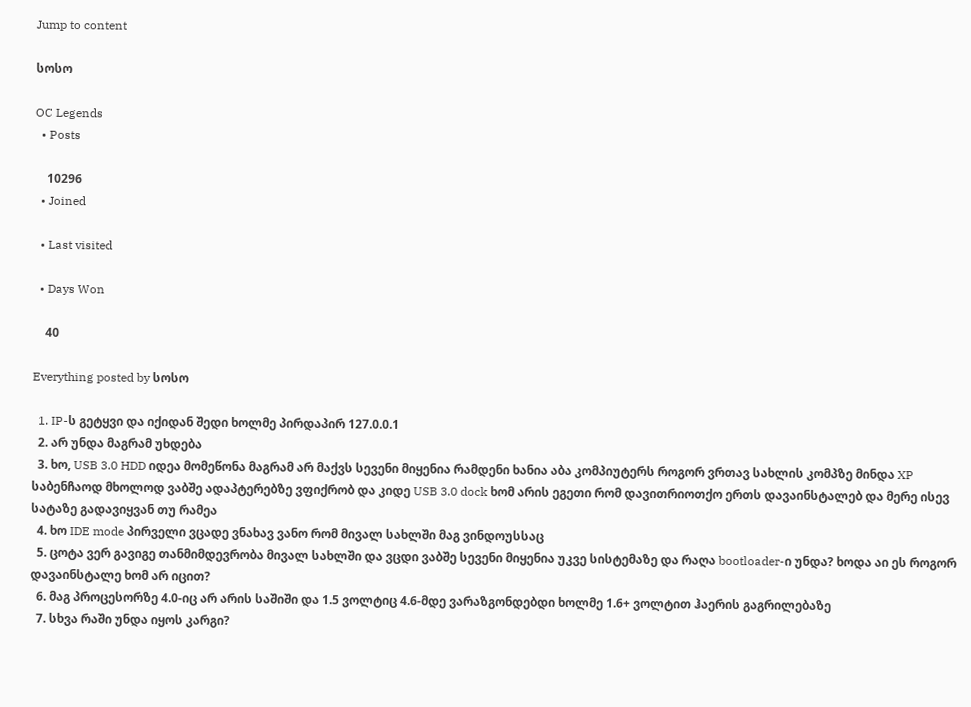Jump to content

სოსო

OC Legends
  • Posts

    10296
  • Joined

  • Last visited

  • Days Won

    40

Everything posted by სოსო

  1. IP-ს გეტყვი და იქიდან შედი ხოლმე პირდაპირ 127.0.0.1
  2. არ უნდა მაგრამ უხდება
  3. ხო, USB 3.0 HDD იდეა მომეწონა მაგრამ არ მაქვს სევენი მიყენია რამდენი ხანია აბა კომპიუტერს როგორ ვრთავ სახლის კომპზე მინდა XP საბენჩაოდ მხოლოდ ვაბშე ადაპტერებზე ვფიქრობ და კიდე USB 3.0 dock ხომ არის ეგეთი რომ დავითრიოთქო ერთს დავაინსტალებ და მერე ისევ სატაზე გადავიყვან თუ რამეა
  4. ხო IDE mode პირველი ვცადე ვნახავ ვანო რომ მივალ სახლში მაგ ვინდოუსსაც
  5. ცოტა ვერ გავიგე თანმიმდევრობა მივალ სახლში და ვცდი ვაბშე სევენი მიყენია უკვე სისტემაზე და რაღა bootloader-ი უნდა? ხოდა აი ეს როგორ დავაინსტალე ხომ არ იცით?
  6. მაგ პროცესორზე 4.0-იც არ არის საშიში და 1.5 ვოლტიც 4.6-მდე ვარაზგონდებდი ხოლმე 1.6+ ვოლტით ჰაერის გაგრილებაზე
  7. სხვა რაში უნდა იყოს კარგი?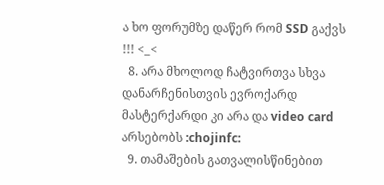ა ხო ფორუმზე დაწერ რომ SSD გაქვს !!! <_<
  8. არა მხოლოდ ჩატვირთვა სხვა დანარჩენისთვის ევროქარდ მასტერქარდი კი არა და video card არსებობს :chojinfc:
  9. თამაშების გათვალისწინებით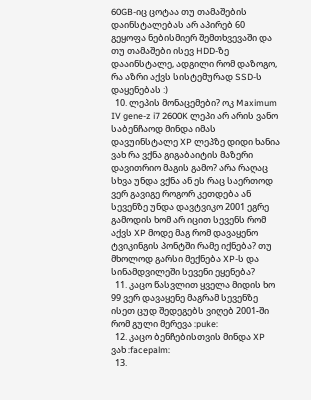60GB-იც ცოტაა თუ თამაშების დაინსტალებას არ აპირებ 60 გეყოფა ნებისმიერ შემთხვევაში და თუ თამაშები ისევ HDD-ზე დააინსტალე, ადგილი რომ დაზოგო, რა აზრი აქვს სისტემურად SSD-ს დაყენებას :)
  10. ლეპის მონაცემები? ოკ Maximum IV gene-z i7 2600K ლეპი არ არის ვანო საბენჩაოდ მინდა იმას დავუინსტალე XP ლეპზე დიდი ხანია ვახ რა ვქნა გიგაბაიტის მაზერი დავითრიო მაგის გამო? არა რაღაც სხვა უნდა ვქნა ან ეს რაც საერთოდ ვერ გავიგე როგორ კეთდება ან სევენზე უნდა დავტვიკო 2001 ეგრე გამოდის ხომ არ იცით სევენს რომ აქვს XP მოდე მაგ რომ დავაყენო ტვიკინგის პონტში რამე იქნება? თუ მხოლოდ გარსი მექნება XP-ს და სინამდვილეში სევენი ეყენება?
  11. კაცო წასვლით ყველა მიდის ხო 99 ვერ დავაყენე მაგრამ სევენზე ისეთ ცუდ შედეგებს ვიღებ 2001-ში რომ გული მერევა :puke:
  12. კაცო ბენჩებისთვის მინდა XP ვახ :facepalm:
  13.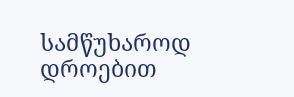სამწუხაროდ დროებით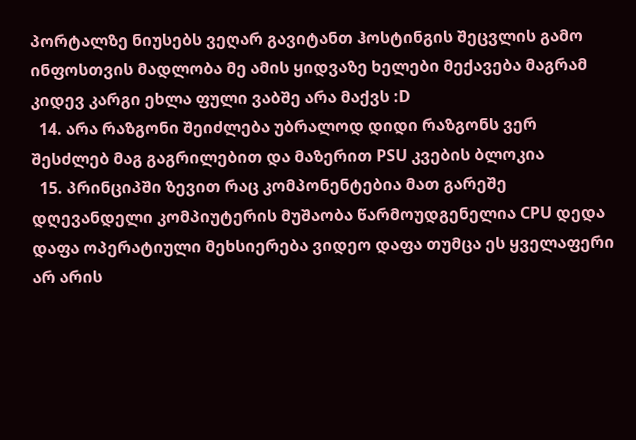პორტალზე ნიუსებს ვეღარ გავიტანთ ჰოსტინგის შეცვლის გამო ინფოსთვის მადლობა მე ამის ყიდვაზე ხელები მექავება მაგრამ კიდევ კარგი ეხლა ფული ვაბშე არა მაქვს :D
  14. არა რაზგონი შეიძლება უბრალოდ დიდი რაზგონს ვერ შესძლებ მაგ გაგრილებით და მაზერით PSU კვების ბლოკია
  15. პრინციპში ზევით რაც კომპონენტებია მათ გარეშე დღევანდელი კომპიუტერის მუშაობა წარმოუდგენელია CPU დედა დაფა ოპერატიული მეხსიერება ვიდეო დაფა თუმცა ეს ყველაფერი არ არის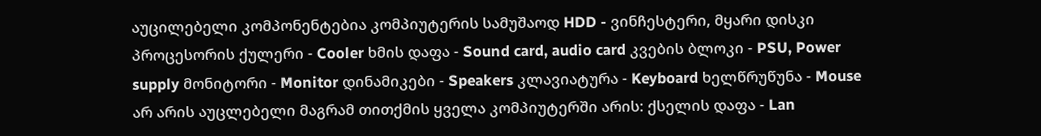აუცილებელი კომპონენტებია კომპიუტერის სამუშაოდ HDD - ვინჩესტერი, მყარი დისკი პროცესორის ქულერი - Cooler ხმის დაფა - Sound card, audio card კვების ბლოკი - PSU, Power supply მონიტორი - Monitor დინამიკები - Speakers კლავიატურა - Keyboard ხელწრუწუნა - Mouse არ არის აუცლებელი მაგრამ თითქმის ყველა კომპიუტერში არის: ქსელის დაფა - Lan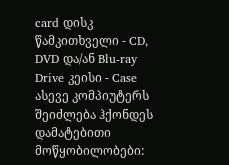card დისკ წამკითხველი - CD, DVD და/ან Blu-ray Drive კეისი - Case ასევე კომპიუტერს შეიძლება ჰქონდეს დამატებითი მოწყობილობები: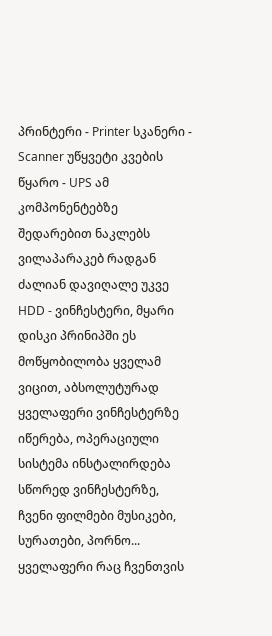პრინტერი - Printer სკანერი - Scanner უწყვეტი კვების წყარო - UPS ამ კომპონენტებზე შედარებით ნაკლებს ვილაპარაკებ რადგან ძალიან დავიღალე უკვე HDD - ვინჩესტერი, მყარი დისკი პრინიპში ეს მოწყობილობა ყველამ ვიცით, აბსოლუტურად ყველაფერი ვინჩესტერზე იწერება, ოპერაციული სისტემა ინსტალირდება სწორედ ვინჩესტერზე, ჩვენი ფილმები მუსიკები, სურათები, პორნო... ყველაფერი რაც ჩვენთვის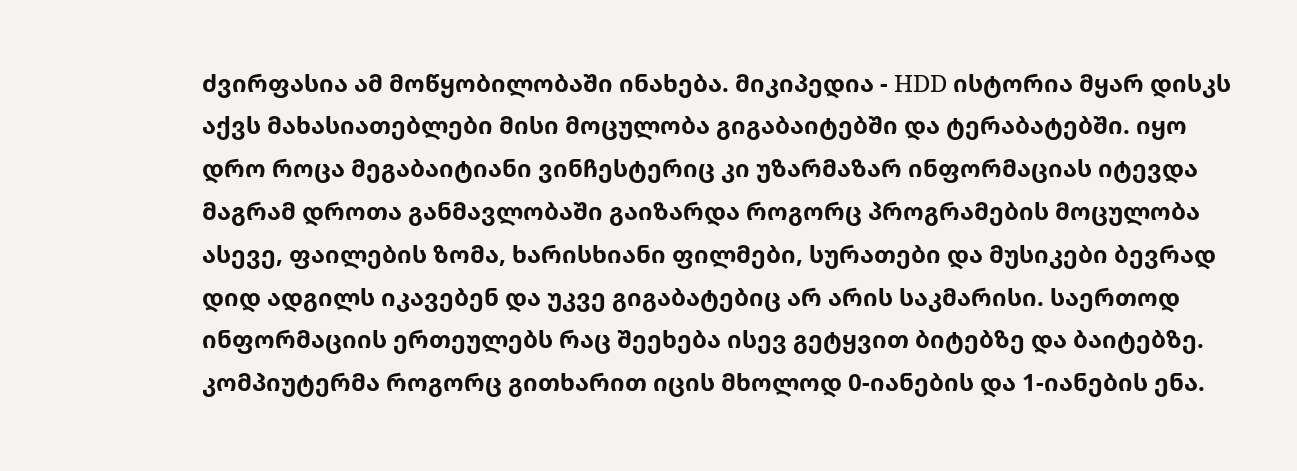ძვირფასია ამ მოწყობილობაში ინახება. მიკიპედია - HDD ისტორია მყარ დისკს აქვს მახასიათებლები მისი მოცულობა გიგაბაიტებში და ტერაბატებში. იყო დრო როცა მეგაბაიტიანი ვინჩესტერიც კი უზარმაზარ ინფორმაციას იტევდა მაგრამ დროთა განმავლობაში გაიზარდა როგორც პროგრამების მოცულობა ასევე, ფაილების ზომა, ხარისხიანი ფილმები, სურათები და მუსიკები ბევრად დიდ ადგილს იკავებენ და უკვე გიგაბატებიც არ არის საკმარისი. საერთოდ ინფორმაციის ერთეულებს რაც შეეხება ისევ გეტყვით ბიტებზე და ბაიტებზე. კომპიუტერმა როგორც გითხარით იცის მხოლოდ 0-იანების და 1-იანების ენა.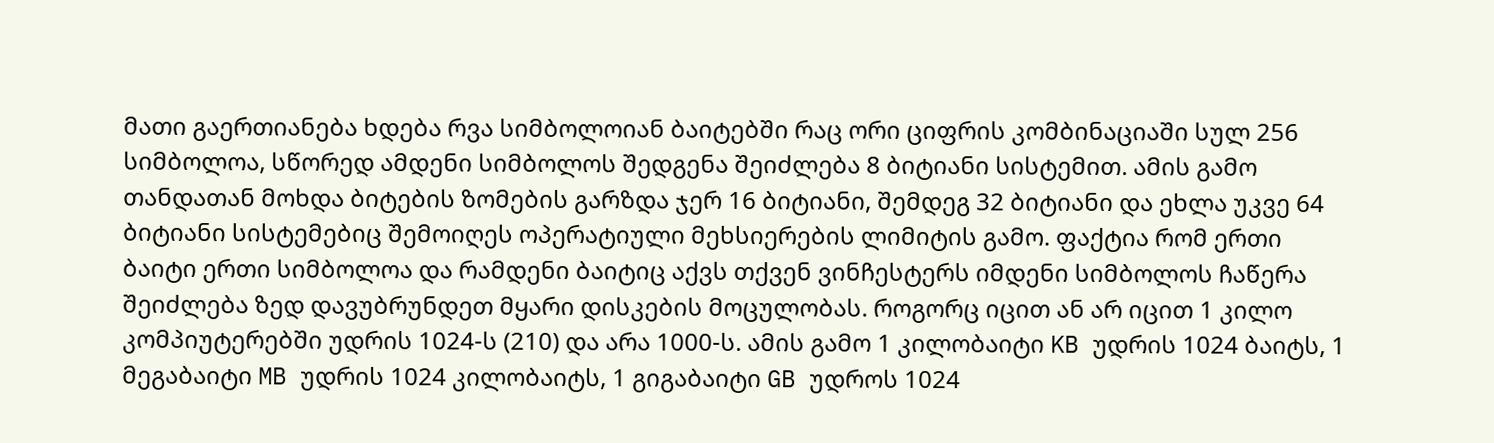მათი გაერთიანება ხდება რვა სიმბოლოიან ბაიტებში რაც ორი ციფრის კომბინაციაში სულ 256 სიმბოლოა, სწორედ ამდენი სიმბოლოს შედგენა შეიძლება 8 ბიტიანი სისტემით. ამის გამო თანდათან მოხდა ბიტების ზომების გარზდა ჯერ 16 ბიტიანი, შემდეგ 32 ბიტიანი და ეხლა უკვე 64 ბიტიანი სისტემებიც შემოიღეს ოპერატიული მეხსიერების ლიმიტის გამო. ფაქტია რომ ერთი ბაიტი ერთი სიმბოლოა და რამდენი ბაიტიც აქვს თქვენ ვინჩესტერს იმდენი სიმბოლოს ჩაწერა შეიძლება ზედ დავუბრუნდეთ მყარი დისკების მოცულობას. როგორც იცით ან არ იცით 1 კილო კომპიუტერებში უდრის 1024-ს (210) და არა 1000-ს. ამის გამო 1 კილობაიტი KB უდრის 1024 ბაიტს, 1 მეგაბაიტი MB უდრის 1024 კილობაიტს, 1 გიგაბაიტი GB უდროს 1024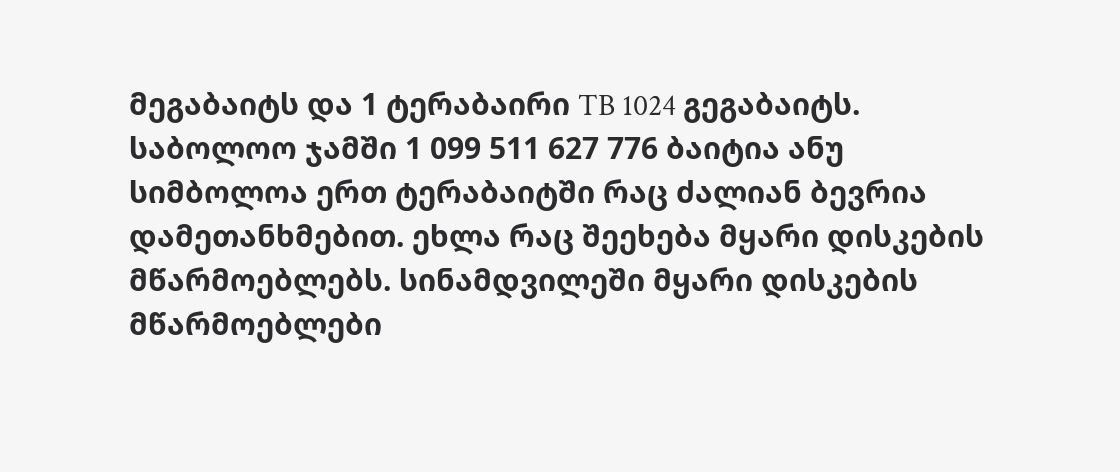მეგაბაიტს და 1 ტერაბაირი TB 1024 გეგაბაიტს. საბოლოო ჯამში 1 099 511 627 776 ბაიტია ანუ სიმბოლოა ერთ ტერაბაიტში რაც ძალიან ბევრია დამეთანხმებით. ეხლა რაც შეეხება მყარი დისკების მწარმოებლებს. სინამდვილეში მყარი დისკების მწარმოებლები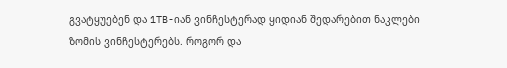გვატყუებენ და 1TB-იან ვინჩესტერად ყიდიან შედარებით ნაკლები ზომის ვინჩესტერებს. როგორ და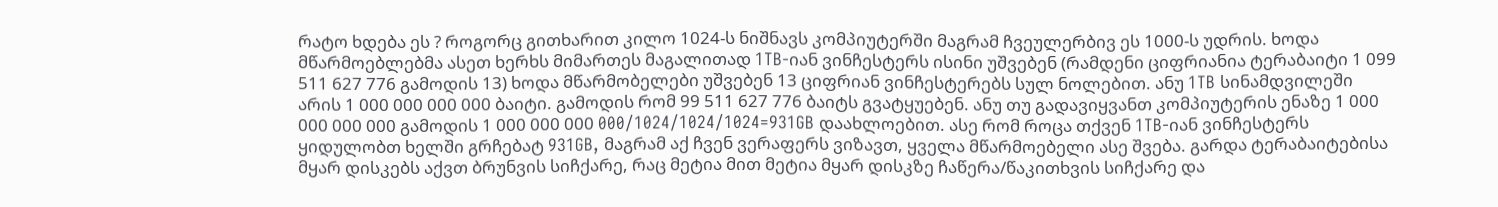რატო ხდება ეს ? როგორც გითხარით კილო 1024-ს ნიშნავს კომპიუტერში მაგრამ ჩვეულერბივ ეს 1000-ს უდრის. ხოდა მწარმოებლებმა ასეთ ხერხს მიმართეს მაგალითად 1TB-იან ვინჩესტერს ისინი უშვებენ (რამდენი ციფრიანია ტერაბაიტი 1 099 511 627 776 გამოდის 13) ხოდა მწარმობელები უშვებენ 13 ციფრიან ვინჩესტერებს სულ ნოლებით. ანუ 1TB სინამდვილეში არის 1 000 000 000 000 ბაიტი. გამოდის რომ 99 511 627 776 ბაიტს გვატყუებენ. ანუ თუ გადავიყვანთ კომპიუტერის ენაზე 1 000 000 000 000 გამოდის 1 000 000 000 000/1024/1024/1024=931GB დაახლოებით. ასე რომ როცა თქვენ 1TB-იან ვინჩესტერს ყიდულობთ ხელში გრჩებატ 931GB, მაგრამ აქ ჩვენ ვერაფერს ვიზავთ, ყველა მწარმოებელი ასე შვება. გარდა ტერაბაიტებისა მყარ დისკებს აქვთ ბრუნვის სიჩქარე, რაც მეტია მით მეტია მყარ დისკზე ჩაწერა/წაკითხვის სიჩქარე და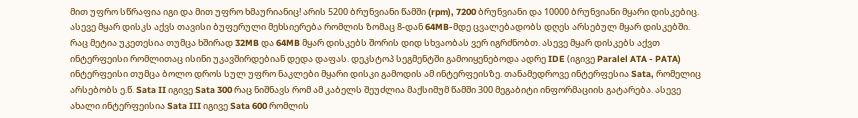მით უფრო სწრაფია იგი და მით უფრო ხმაურიანიც! არის 5200 ბრუნვიანი წამში (rpm), 7200 ბრუნვიანი და 10000 ბრუნვიანი მყარი დისკებიც. ასევე მყარ დისკს აქვს თავისი ბუფერული მეხსიერება რომლის ზომაც 8-დან 64MB-მდე ცვალებადობს დღეს არსებულ მყარ დისკებში. რაც მეტია უკეთესია თუმცა ხშირად 32MB და 64MB მყარ დისკებს შორის დიდ სხვაობას ვერ იგრძნობთ. ასევე მყარ დისკებს აქვთ ინტერფეისი რომლითაც ისინი უკავშირდებიან დედა დაფას. დეკსტოპ სეგმენტში გამოიყენებოდა ადრე IDE (იგივე Paralel ATA - PATA) ინტერფეისი თუმცა ბოლო დროს სულ უფრო ნაკლები მყარი დისკი გამოდის ამ ინტერფეისზე. თანამედროვე ინტერფესია Sata, რომელიც არსებობს ე.წ. Sata II იგივე Sata 300 რაც ნიშნავს რომ ამ კაბელს შეუძლია მაქსიმუმ წამში 300 მეგაბიტი ინფორმაციის გატარება. ასევე ახალი ინტერფეისია Sata III იგივე Sata 600 რომლის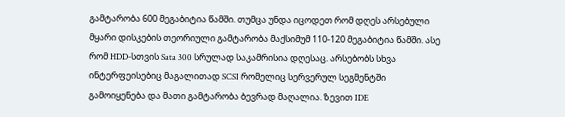გამტარობა 600 მეგაბიტია წამში. თუმცა უნდა იცოდეთ რომ დღეს არსებული მყარი დისკების თეორიული გამტარობა მაქსიმუმ 110-120 მეგაბიტია წამში. ასე რომ HDD-სთვის Sata 300 სრულად საკამრისია დღესაც. არსებობს სხვა ინტერფეისებიც მაგალითად SCSI რომელიც სერვერულ სეგმენტში გამოიყენება და მათი გამტარობა ბევრად მაღალია. ზევით IDE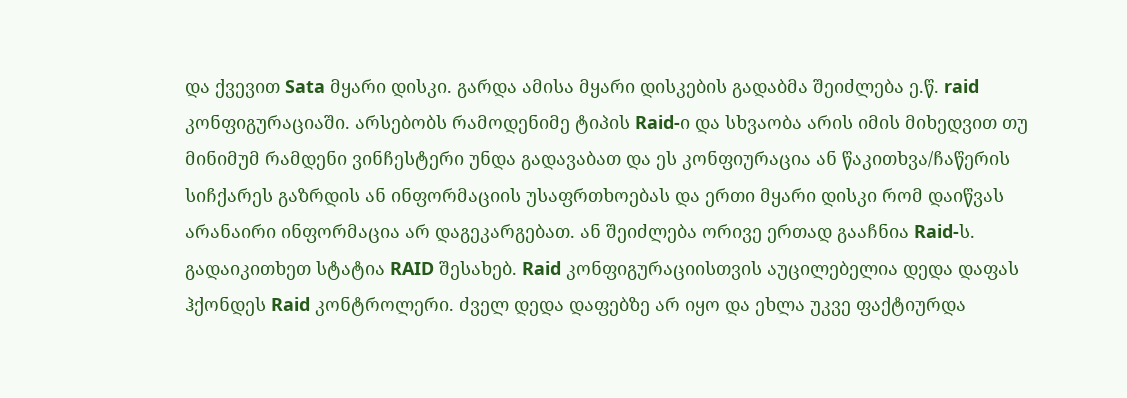და ქვევით Sata მყარი დისკი. გარდა ამისა მყარი დისკების გადაბმა შეიძლება ე.წ. raid კონფიგურაციაში. არსებობს რამოდენიმე ტიპის Raid-ი და სხვაობა არის იმის მიხედვით თუ მინიმუმ რამდენი ვინჩესტერი უნდა გადავაბათ და ეს კონფიურაცია ან წაკითხვა/ჩაწერის სიჩქარეს გაზრდის ან ინფორმაციის უსაფრთხოებას და ერთი მყარი დისკი რომ დაიწვას არანაირი ინფორმაცია არ დაგეკარგებათ. ან შეიძლება ორივე ერთად გააჩნია Raid-ს. გადაიკითხეთ სტატია RAID შესახებ. Raid კონფიგურაციისთვის აუცილებელია დედა დაფას ჰქონდეს Raid კონტროლერი. ძველ დედა დაფებზე არ იყო და ეხლა უკვე ფაქტიურდა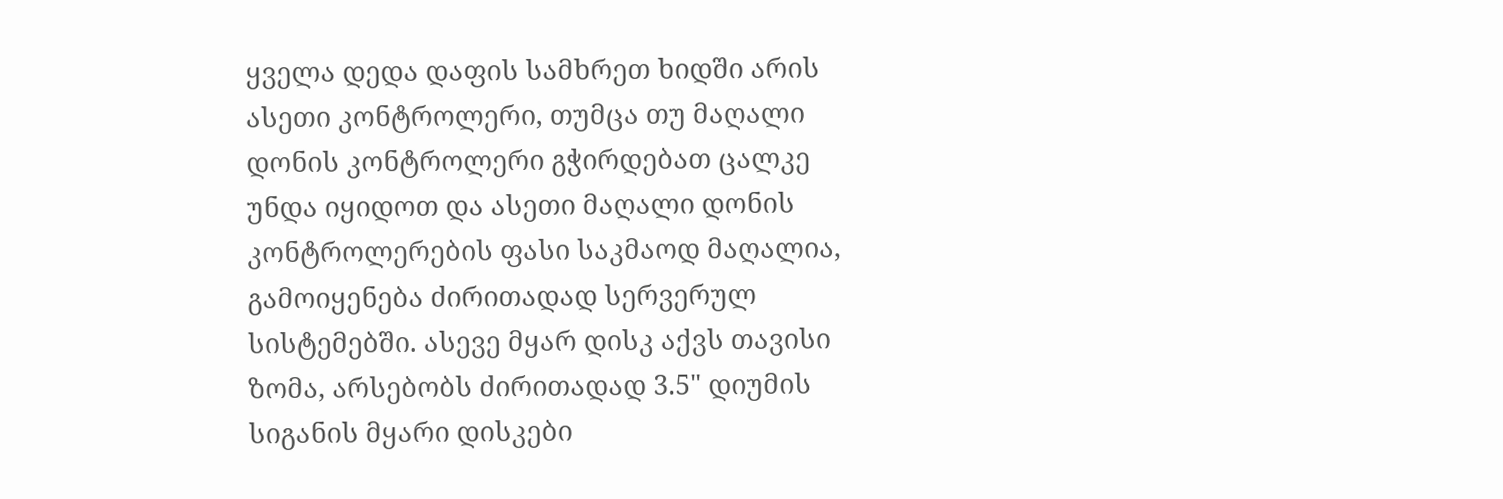ყველა დედა დაფის სამხრეთ ხიდში არის ასეთი კონტროლერი, თუმცა თუ მაღალი დონის კონტროლერი გჭირდებათ ცალკე უნდა იყიდოთ და ასეთი მაღალი დონის კონტროლერების ფასი საკმაოდ მაღალია, გამოიყენება ძირითადად სერვერულ სისტემებში. ასევე მყარ დისკ აქვს თავისი ზომა, არსებობს ძირითადად 3.5" დიუმის სიგანის მყარი დისკები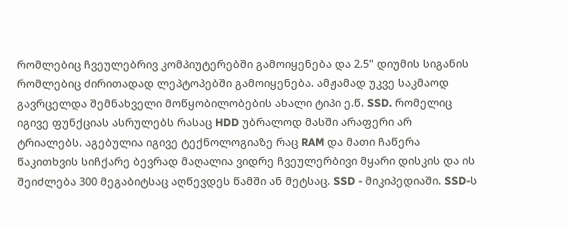რომლებიც ჩვეულებრივ კომპიუტერებში გამოიყენება და 2.5" დიუმის სიგანის რომლებიც ძირითადად ლეპტოპებში გამოიყენება. ამჟამად უკვე საკმაოდ გავრცელდა შემნახველი მოწყობილობების ახალი ტიპი ე.წ. SSD. რომელიც იგივე ფუნქციას ასრულებს რასაც HDD უბრალოდ მასში არაფერი არ ტრიალებს. აგებულია იგივე ტექნოლოგიაზე რაც RAM და მათი ჩაწერა წაკითხვის სიჩქარე ბევრად მაღალია ვიდრე ჩვეულერბივი მყარი დისკის და ის შეიძლება 300 მეგაბიტსაც აღწევდეს წამში ან მეტსაც. SSD - მიკიპედიაში. SSD-ს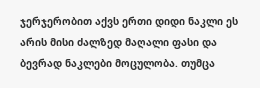ჯერჯერობით აქვს ერთი დიდი ნაკლი ეს არის მისი ძალზედ მაღალი ფასი და ბევრად ნაკლები მოცულობა. თუმცა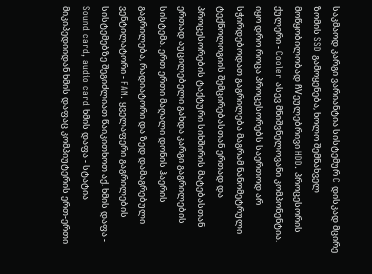საკმაოდ კარგი ვარიანტია სისტემურ C დისკად მცირე ზომის SSD გამოყენება, ხოლო შემნახველ მოწყობილობად ჩVეულებრივი HDD. პროცესორის ქულერი - Cooler ასევ მნიშვნელოვანი კომპონენტია. იყო დრო როცა პროცესორებს საერთოდ არ სჭირდებოდათ გაგრილება მაგრამ ნანომეტრული ტექნოლოგიის შემცირებასთან ერთად და პროცესორების ტაქტური სიხშირის მატებასთან ერთად აუცილებელი გახდა კარგი გაგრილების სისტემა. ერთ ერთი მაღალი დონის ჰაერის გაგრილება, რადიატორი და ზედ დამაგრებული ვენტილატორი - FAN. ყველაფერი გაგრილების სისტემებზე შეგიძლიათ წაიკითხოთ აქ. ხმის დაფა - Sound card, audio card ხმის დაფა - სტატია მიკიპედიიდან ხმის დაფაც კომპიუტერის ერთ-ერთი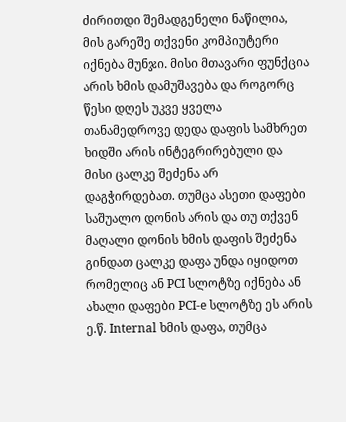ძირითდი შემადგენელი ნაწილია, მის გარეშე თქვენი კომპიუტერი იქნება მუნჯი. მისი მთავარი ფუნქცია არის ხმის დამუშავება და როგორც წესი დღეს უკვე ყველა თანამედროვე დედა დაფის სამხრეთ ხიდში არის ინტეგრირებული და მისი ცალკე შეძენა არ დაგჭირდებათ. თუმცა ასეთი დაფები საშუალო დონის არის და თუ თქვენ მაღალი დონის ხმის დაფის შეძენა გინდათ ცალკე დაფა უნდა იყიდოთ რომელიც ან PCI სლოტზე იქნება ან ახალი დაფები PCI-e სლოტზე ეს არის ე.წ. Internal ხმის დაფა, თუმცა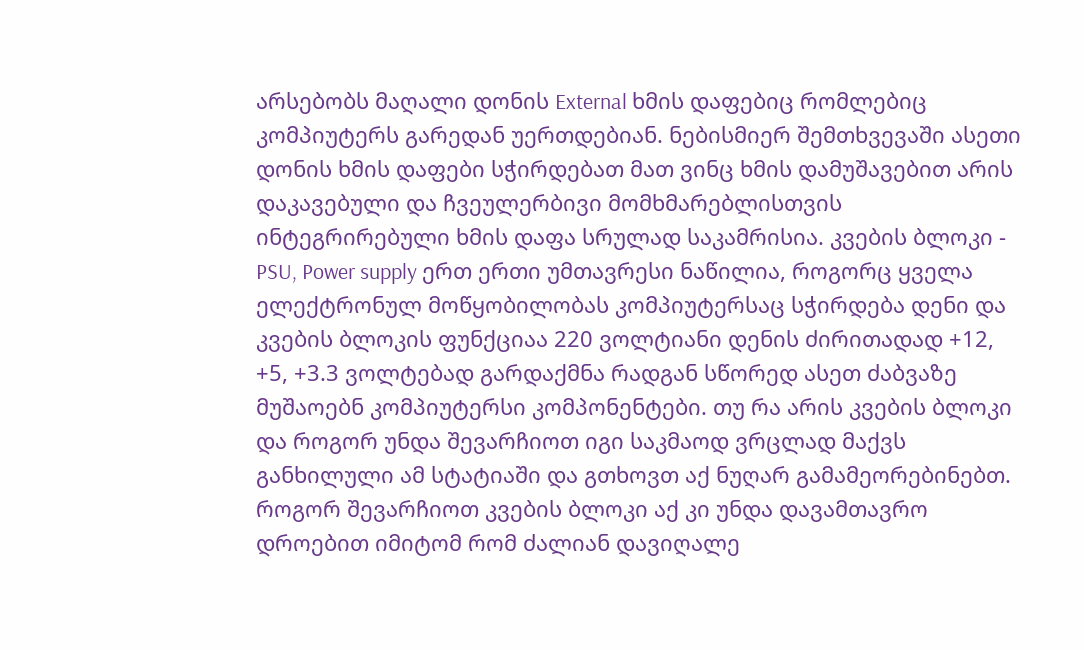არსებობს მაღალი დონის External ხმის დაფებიც რომლებიც კომპიუტერს გარედან უერთდებიან. ნებისმიერ შემთხვევაში ასეთი დონის ხმის დაფები სჭირდებათ მათ ვინც ხმის დამუშავებით არის დაკავებული და ჩვეულერბივი მომხმარებლისთვის ინტეგრირებული ხმის დაფა სრულად საკამრისია. კვების ბლოკი - PSU, Power supply ერთ ერთი უმთავრესი ნაწილია, როგორც ყველა ელექტრონულ მოწყობილობას კომპიუტერსაც სჭირდება დენი და კვების ბლოკის ფუნქციაა 220 ვოლტიანი დენის ძირითადად +12, +5, +3.3 ვოლტებად გარდაქმნა რადგან სწორედ ასეთ ძაბვაზე მუშაოებნ კომპიუტერსი კომპონენტები. თუ რა არის კვების ბლოკი და როგორ უნდა შევარჩიოთ იგი საკმაოდ ვრცლად მაქვს განხილული ამ სტატიაში და გთხოვთ აქ ნუღარ გამამეორებინებთ. როგორ შევარჩიოთ კვების ბლოკი აქ კი უნდა დავამთავრო დროებით იმიტომ რომ ძალიან დავიღალე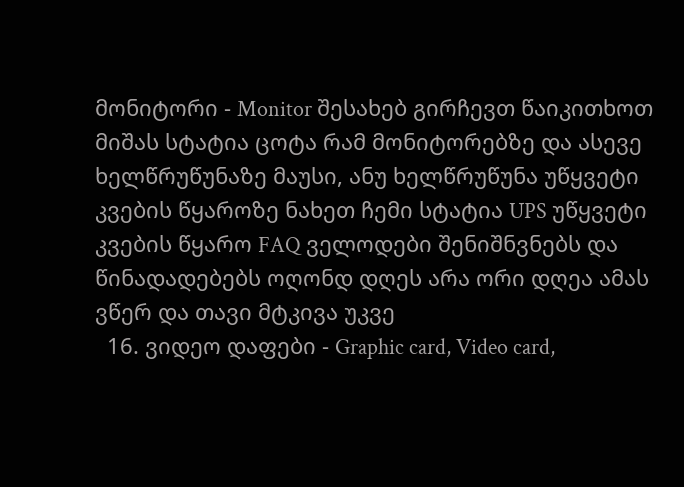მონიტორი - Monitor შესახებ გირჩევთ წაიკითხოთ მიშას სტატია ცოტა რამ მონიტორებზე და ასევე ხელწრუწუნაზე მაუსი, ანუ ხელწრუწუნა უწყვეტი კვების წყაროზე ნახეთ ჩემი სტატია UPS უწყვეტი კვების წყარო FAQ ველოდები შენიშნვნებს და წინადადებებს ოღონდ დღეს არა ორი დღეა ამას ვწერ და თავი მტკივა უკვე
  16. ვიდეო დაფები - Graphic card, Video card,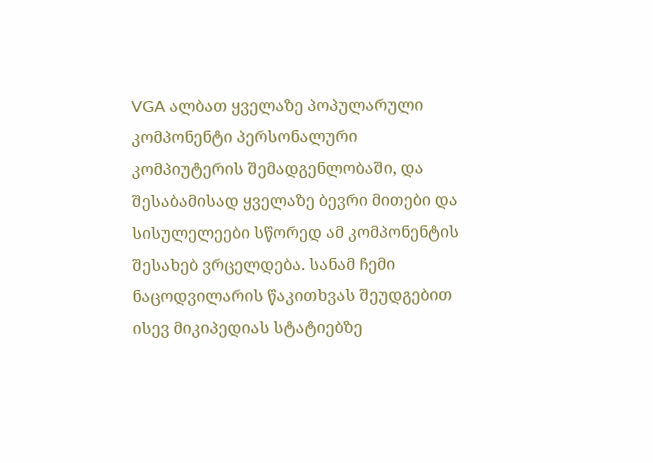VGA ალბათ ყველაზე პოპულარული კომპონენტი პერსონალური კომპიუტერის შემადგენლობაში, და შესაბამისად ყველაზე ბევრი მითები და სისულელეები სწორედ ამ კომპონენტის შესახებ ვრცელდება. სანამ ჩემი ნაცოდვილარის წაკითხვას შეუდგებით ისევ მიკიპედიას სტატიებზე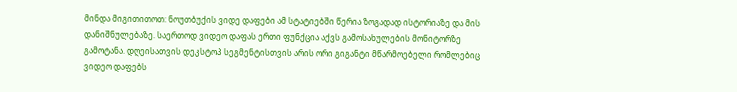მინდა მიგითითოთ: ნოუთბუქის ვიდე დაფები ამ სტატიებში წერია ზოგადად ისტორიაზე და მის დანიშნულებაზე. საერთოდ ვიდეო დაფას ერთი ფუნქცია აქვს გამოსახულების მონიტორზე გამოტანა. დღეისათვის დეკსტოპ სეგმენტისთვის არის ორი გიგანტი მწარმოებელი რომლებიც ვიდეო დაფებს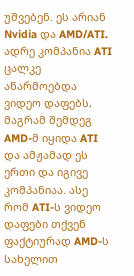უშვებენ. ეს არიან Nvidia და AMD/ATI. ადრე კომპანია ATI ცალკე აწარმოებდა ვიდეო დაფებს, მაგრამ შემდეგ AMD-მ იყიდა ATI და ამჟამად ეს ერთი და იგივე კომპანიაა. ასე რომ ATI-ს ვიდეო დაფები თქვენ ფაქტიურად AMD-ს სახელით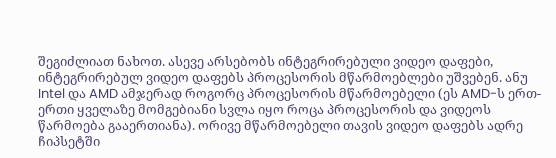შეგიძლიათ ნახოთ. ასევე არსებობს ინტეგრირებული ვიდეო დაფები, ინტეგრირებულ ვიდეო დაფებს პროცესორის მწარმოებლები უშვებენ. ანუ Intel და AMD ამჯერად როგორც პროცესორის მწარმოებელი (ეს AMD-ს ერთ-ერთი ყველაზე მომგებიანი სვლა იყო როცა პროცესორის და ვიდეოს წარმოება გააერთიანა). ორივე მწარმოებელი თავის ვიდეო დაფებს ადრე ჩიპსეტში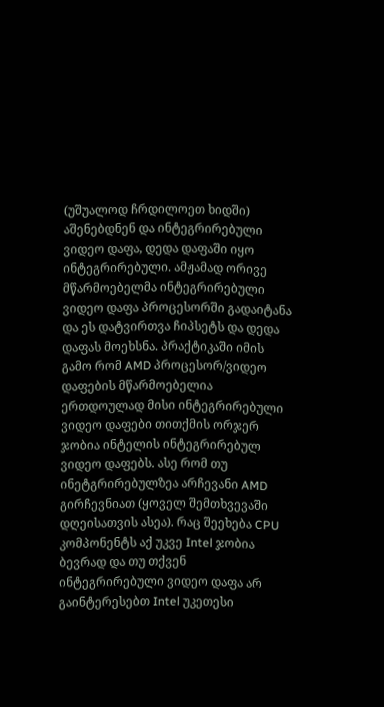(უშუალოდ ჩრდილოეთ ხიდში) აშენებდნენ და ინტეგრირებული ვიდეო დაფა, დედა დაფაში იყო ინტეგრირებული. ამჟამად ორივე მწარმოებელმა ინტეგრირებული ვიდეო დაფა პროცესორში გადაიტანა და ეს დატვირთვა ჩიპსეტს და დედა დაფას მოეხსნა. პრაქტიკაში იმის გამო რომ AMD პროცესორ/ვიდეო დაფების მწარმოებელია ერთდოულად მისი ინტეგრირებული ვიდეო დაფები თითქმის ორჯერ ჯობია ინტელის ინტეგრირებულ ვიდეო დაფებს. ასე რომ თუ ინეტგრირებულზეა არჩევანი AMD გირჩევნიათ (ყოველ შემთხვევაში დღეისათვის ასეა). რაც შეეხება CPU კომპონენტს აქ უკვე Intel ჯობია ბევრად და თუ თქვენ ინტეგრირებული ვიდეო დაფა არ გაინტერესებთ Intel უკეთესი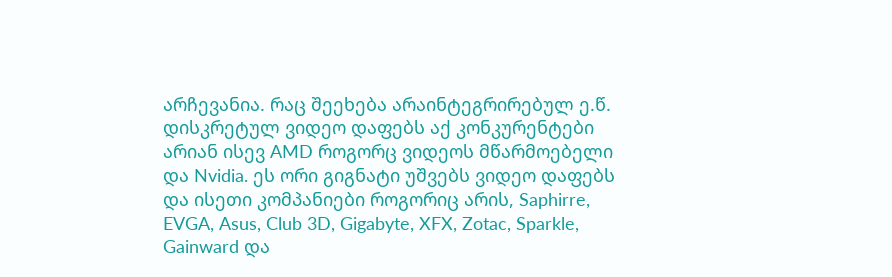არჩევანია. რაც შეეხება არაინტეგრირებულ ე.წ. დისკრეტულ ვიდეო დაფებს აქ კონკურენტები არიან ისევ AMD როგორც ვიდეოს მწარმოებელი და Nvidia. ეს ორი გიგნატი უშვებს ვიდეო დაფებს და ისეთი კომპანიები როგორიც არის, Saphirre, EVGA, Asus, Club 3D, Gigabyte, XFX, Zotac, Sparkle, Gainward და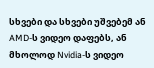სხვები და სხვები უშვებემ ან AMD-ს ვიდეო დაფებს, ან მხოლოდ Nvidia-ს ვიდეო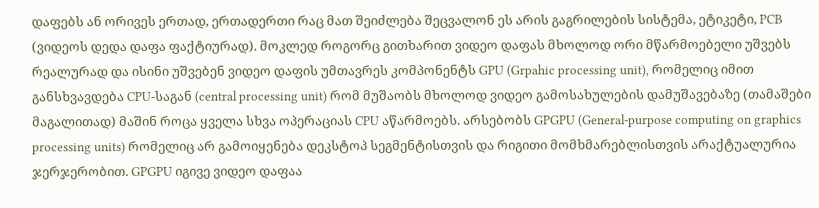დაფებს ან ორივეს ერთად, ერთადერთი რაც მათ შეიძლება შეცვალონ ეს არის გაგრილების სისტემა, ეტიკეტი, PCB (ვიდეოს დედა დაფა ფაქტიურად). მოკლედ როგორც გითხარით ვიდეო დაფას მხოლოდ ორი მწარმოებელი უშვებს რეალურად და ისინი უშვებენ ვიდეო დაფის უმთავრეს კომპონენტს GPU (Grpahic processing unit), რომელიც იმით განსხვავდება CPU-საგან (central processing unit) რომ მუშაობს მხოლოდ ვიდეო გამოსახულების დამუშავებაზე (თამაშები მაგალითად) მაშინ როცა ყველა სხვა ოპერაციას CPU აწარმოებს. არსებობს GPGPU (General-purpose computing on graphics processing units) რომელიც არ გამოიყენება დეკსტოპ სეგმენტისთვის და რიგითი მომხმარებლისთვის არაქტუალურია ჯერჯერობით. GPGPU იგივე ვიდეო დაფაა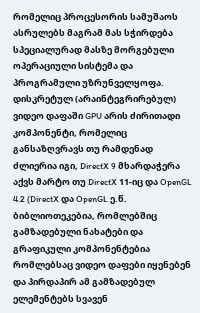რომელიც პროცესორის სამუშაოს ასრულებს მაგრამ მას სჭირდება სპეციალურად მასზე მორგებული ოპერაციული სისტემა და პროგრამული უზრუნველყოფა. დისკრეტულ (არაინტეგრირებულ) ვიდეო დაფაში GPU არის ძირითადი კომპონენტი, რომელიც განსაზღვრავს თუ რამდენად ძლიერია იგი, DirectX 9 მხარდაჭერა აქვს მარტო თუ DirectX 11-იც და OpenGL 4.2 (DirectX და OpenGL ე.წ. ბიბლიოთეკებია, რომლებშიც გამზადებული ნახატები და გრაფიკული კომპონენტებია რომლებსაც ვიდეო დაფები იყენებენ და პირდაპირ ამ გამზადებულ ელემენტებს სვავენ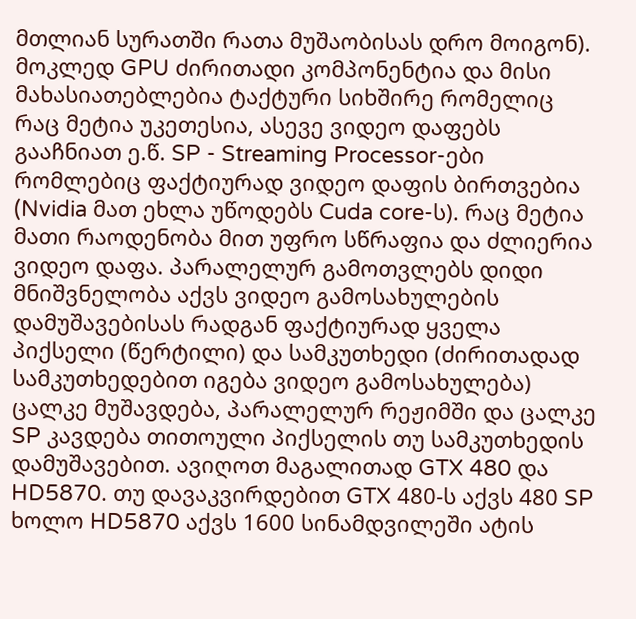მთლიან სურათში რათა მუშაობისას დრო მოიგონ). მოკლედ GPU ძირითადი კომპონენტია და მისი მახასიათებლებია ტაქტური სიხშირე რომელიც რაც მეტია უკეთესია, ასევე ვიდეო დაფებს გააჩნიათ ე.წ. SP - Streaming Processor-ები რომლებიც ფაქტიურად ვიდეო დაფის ბირთვებია (Nvidia მათ ეხლა უწოდებს Cuda core-ს). რაც მეტია მათი რაოდენობა მით უფრო სწრაფია და ძლიერია ვიდეო დაფა. პარალელურ გამოთვლებს დიდი მნიშვნელობა აქვს ვიდეო გამოსახულების დამუშავებისას რადგან ფაქტიურად ყველა პიქსელი (წერტილი) და სამკუთხედი (ძირითადად სამკუთხედებით იგება ვიდეო გამოსახულება) ცალკე მუშავდება, პარალელურ რეჟიმში და ცალკე SP კავდება თითოული პიქსელის თუ სამკუთხედის დამუშავებით. ავიღოთ მაგალითად GTX 480 და HD5870. თუ დავაკვირდებით GTX 480-ს აქვს 480 SP ხოლო HD5870 აქვს 1600 სინამდვილეში ატის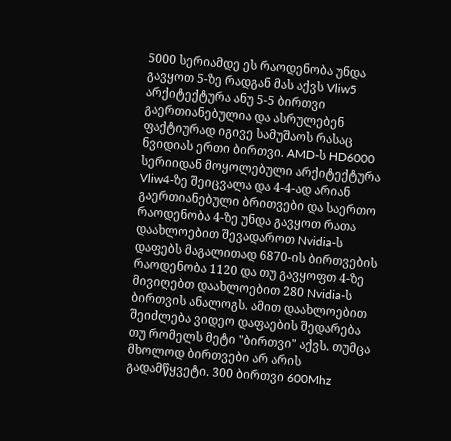5000 სერიამდე ეს რაოდენობა უნდა გავყოთ 5-ზე რადგან მას აქვს Vliw5 არქიტექტურა ანუ 5-5 ბირთვი გაერთიანებულია და ასრულებენ ფაქტიურად იგივე სამუშაოს რასაც ნვიდიას ერთი ბირთვი. AMD-ს HD6000 სერიიდან მოყოლებული არქიტექტურა Vliw4-ზე შეიცვალა და 4-4-ად არიან გაერთიანებული ბრითვები და საერთო რაოდენობა 4-ზე უნდა გავყოთ რათა დაახლოებით შევადაროთ Nvidia-ს დაფებს მაგალითად 6870-ის ბირთვების რაოდენობა 1120 და თუ გავყოფთ 4-ზე მივიღებთ დაახლოებით 280 Nvidia-ს ბირთვის ანალოგს. ამით დაახლოებით შეიძლება ვიდეო დაფაების შედარება თუ რომელს მეტი "ბირთვი" აქვს. თუმცა მხოლოდ ბირთვები არ არის გადამწყვეტი. 300 ბირთვი 600Mhz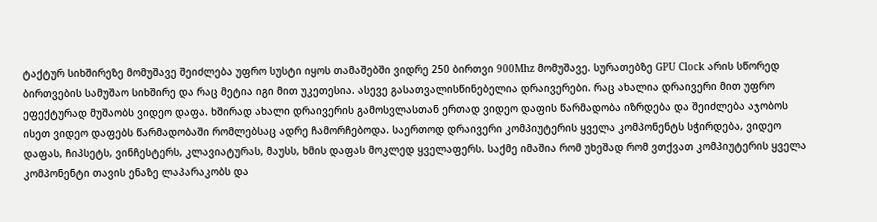ტაქტურ სიხშირეზე მომუშავე შეიძლება უფრო სუსტი იყოს თამაშებში ვიდრე 250 ბირთვი 900Mhz მომუშავე. სურათებზე GPU Clock არის სწორედ ბირთვების სამუშაო სიხშირე და რაც მეტია იგი მით უკეთესია. ასევე გასათვალისწინებელია დრაივერები. რაც ახალია დრაივერი მით უფრო ეფექტურად მუშაობს ვიდეო დაფა. ხშირად ახალი დრაივერის გამოსვლასთან ერთად ვიდეო დაფის წარმადობა იზრდება და შეიძლება აჯობოს ისეთ ვიდეო დაფებს წარმადობაში რომლებსაც ადრე ჩამორჩებოდა. საერთოდ დრაივერი კომპიუტერის ყველა კომპონენტს სჭირდება, ვიდეო დაფას, ჩიპსეტს, ვინჩესტერს, კლავიატურას, მაუსს, ხმის დაფას მოკლედ ყველაფერს. საქმე იმაშია რომ უხეშად რომ ვთქვათ კომპიუტერის ყველა კომპონენტი თავის ენაზე ლაპარაკობს და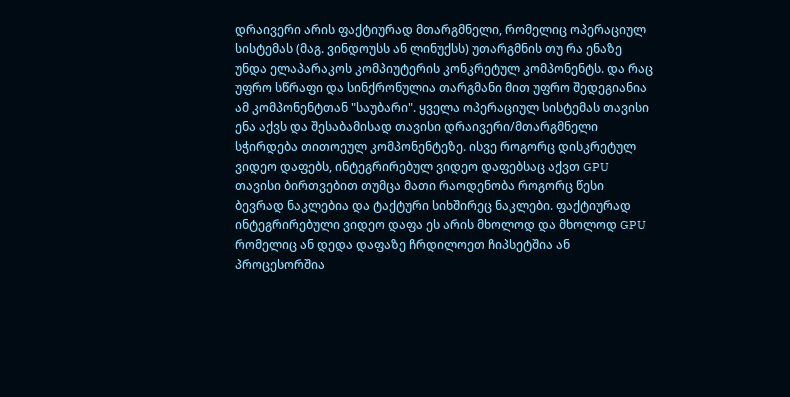დრაივერი არის ფაქტიურად მთარგმნელი, რომელიც ოპერაციულ სისტემას (მაგ. ვინდოუსს ან ლინუქსს) უთარგმნის თუ რა ენაზე უნდა ელაპარაკოს კომპიუტერის კონკრეტულ კომპონენტს. და რაც უფრო სწრაფი და სინქრონულია თარგმანი მით უფრო შედეგიანია ამ კომპონენტთან "საუბარი". ყველა ოპერაციულ სისტემას თავისი ენა აქვს და შესაბამისად თავისი დრაივერი/მთარგმნელი სჭირდება თითოეულ კომპონენტეზე. ისვე როგორც დისკრეტულ ვიდეო დაფებს, ინტეგრირებულ ვიდეო დაფებსაც აქვთ GPU თავისი ბირთვებით თუმცა მათი რაოდენობა როგორც წესი ბევრად ნაკლებია და ტაქტური სიხშირეც ნაკლები. ფაქტიურად ინტეგრირებული ვიდეო დაფა ეს არის მხოლოდ და მხოლოდ GPU რომელიც ან დედა დაფაზე ჩრდილოეთ ჩიპსეტშია ან პროცესორშია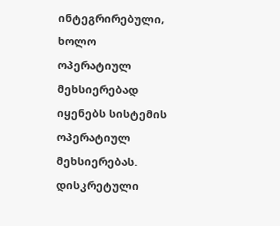ინტეგრირებული, ხოლო ოპერატიულ მეხსიერებად იყენებს სისტემის ოპერატიულ მეხსიერებას. დისკრეტული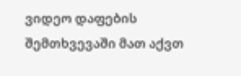ვიდეო დაფების შემთხვევაში მათ აქვთ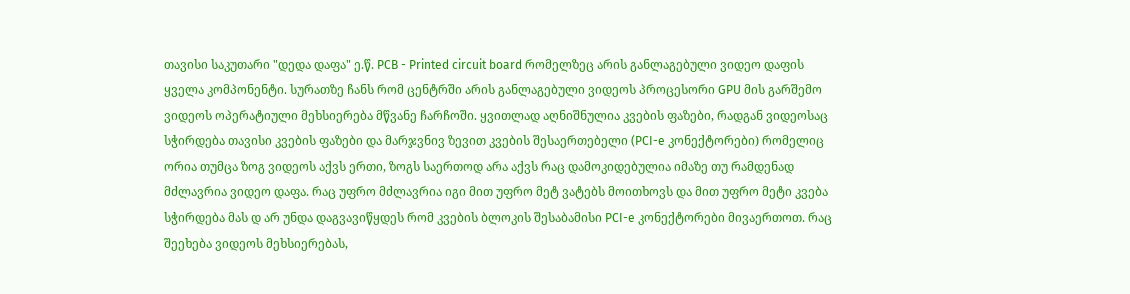თავისი საკუთარი "დედა დაფა" ე.წ. PCB - Printed circuit board რომელზეც არის განლაგებული ვიდეო დაფის ყველა კომპონენტი. სურათზე ჩანს რომ ცენტრში არის განლაგებული ვიდეოს პროცესორი GPU მის გარშემო ვიდეოს ოპერატიული მეხსიერება მწვანე ჩარჩოში. ყვითლად აღნიშნულია კვების ფაზები, რადგან ვიდეოსაც სჭირდება თავისი კვების ფაზები და მარჯვნივ ზევით კვების შესაერთებელი (PCI-e კონექტორები) რომელიც ორია თუმცა ზოგ ვიდეოს აქვს ერთი, ზოგს საერთოდ არა აქვს რაც დამოკიდებულია იმაზე თუ რამდენად მძლავრია ვიდეო დაფა. რაც უფრო მძლავრია იგი მით უფრო მეტ ვატებს მოითხოვს და მით უფრო მეტი კვება სჭირდება მას დ არ უნდა დაგვავიწყდეს რომ კვების ბლოკის შესაბამისი PCI-e კონექტორები მივაერთოთ. რაც შეეხება ვიდეოს მეხსიერებას,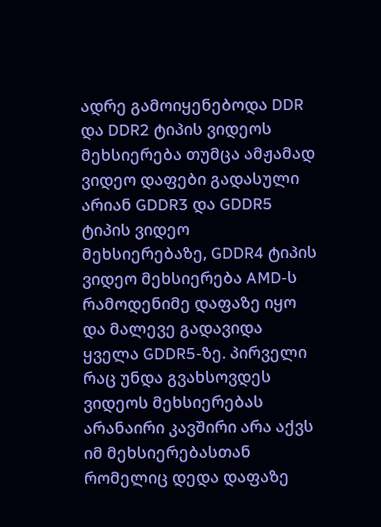ადრე გამოიყენებოდა DDR და DDR2 ტიპის ვიდეოს მეხსიერება თუმცა ამჟამად ვიდეო დაფები გადასული არიან GDDR3 და GDDR5 ტიპის ვიდეო მეხსიერებაზე, GDDR4 ტიპის ვიდეო მეხსიერება AMD-ს რამოდენიმე დაფაზე იყო და მალევე გადავიდა ყველა GDDR5-ზე. პირველი რაც უნდა გვახსოვდეს ვიდეოს მეხსიერებას არანაირი კავშირი არა აქვს იმ მეხსიერებასთან რომელიც დედა დაფაზე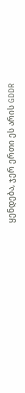ყენდება, ჯერ ერთი ეს არის GDDR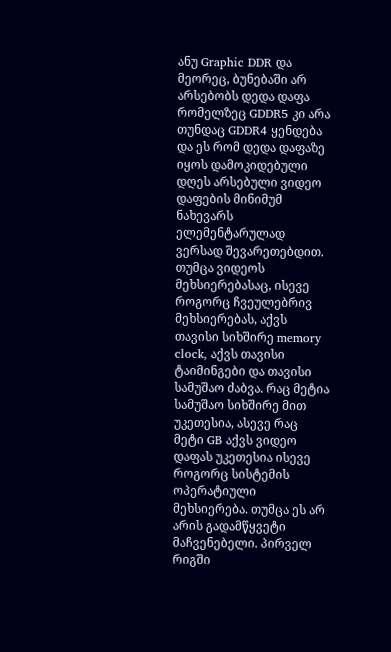ანუ Graphic DDR და მეორეც, ბუნებაში არ არსებობს დედა დაფა რომელზეც GDDR5 კი არა თუნდაც GDDR4 ყენდება და ეს რომ დედა დაფაზე იყოს დამოკიდებული დღეს არსებული ვიდეო დაფების მინიმუმ ნახევარს ელემენტარულად ვერსად შევარეთებდით. თუმცა ვიდეოს მეხსიერებასაც, ისევე როგორც ჩვეულებრივ მეხსიერებას, აქვს თავისი სიხშირე memory clock, აქვს თავისი ტაიმინგები და თავისი სამუშაო ძაბვა. რაც მეტია სამუშაო სიხშირე მით უკეთესია, ასევე რაც მეტი GB აქვს ვიდეო დაფას უკეთესია ისევე როგორც სისტემის ოპერატიული მეხსიერება. თუმცა ეს არ არის გადამწყვეტი მაჩვენებელი. პირველ რიგში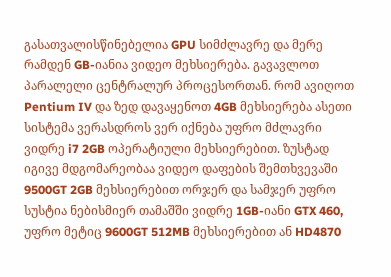გასათვალისწინებელია GPU სიმძლავრე და მერე რამდენ GB-იანია ვიდეო მეხსიერება. გავავლოთ პარალელი ცენტრალურ პროცესორთან. რომ ავიღოთ Pentium IV და ზედ დავაყენოთ 4GB მეხსიერება ასეთი სისტემა ვერასდროს ვერ იქნება უფრო მძლავრი ვიდრე i7 2GB ოპერატიული მეხსიერებით. ზუსტად იგივე მდგომარეობაა ვიდეო დაფების შემთხვევაში 9500GT 2GB მეხსიერებით ორჯერ და სამჯერ უფრო სუსტია ნებისმიერ თამაშში ვიდრე 1GB-იანი GTX 460, უფრო მეტიც 9600GT 512MB მეხსიერებით ან HD4870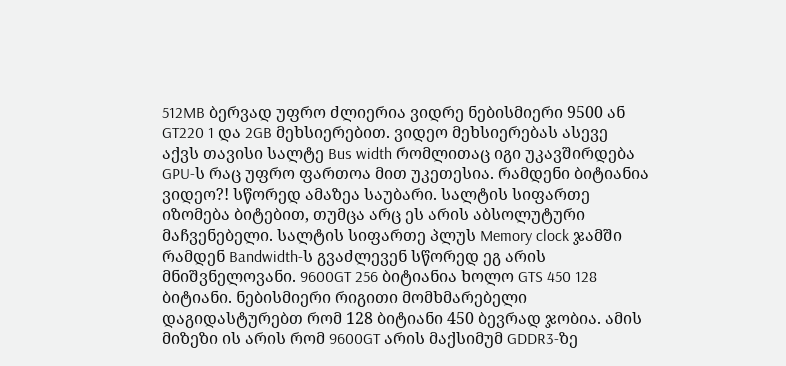512MB ბერვად უფრო ძლიერია ვიდრე ნებისმიერი 9500 ან GT220 1 და 2GB მეხსიერებით. ვიდეო მეხსიერებას ასევე აქვს თავისი სალტე Bus width რომლითაც იგი უკავშირდება GPU-ს რაც უფრო ფართოა მით უკეთესია. რამდენი ბიტიანია ვიდეო?! სწორედ ამაზეა საუბარი. სალტის სიფართე იზომება ბიტებით, თუმცა არც ეს არის აბსოლუტური მაჩვენებელი. სალტის სიფართე პლუს Memory clock ჯამში რამდენ Bandwidth-ს გვაძლევენ სწორედ ეგ არის მნიშვნელოვანი. 9600GT 256 ბიტიანია ხოლო GTS 450 128 ბიტიანი. ნებისმიერი რიგითი მომხმარებელი დაგიდასტურებთ რომ 128 ბიტიანი 450 ბევრად ჯობია. ამის მიზეზი ის არის რომ 9600GT არის მაქსიმუმ GDDR3-ზე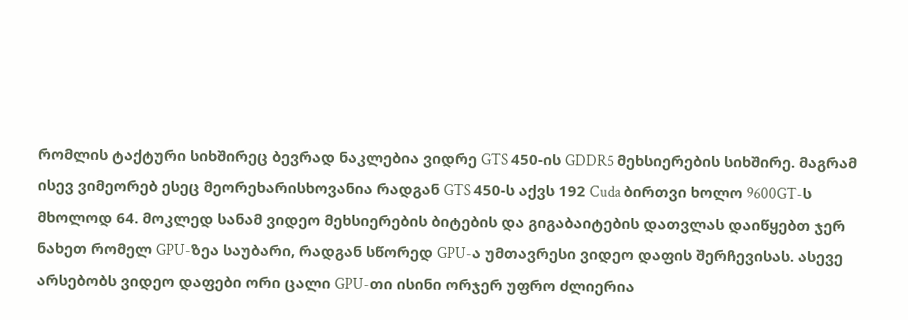რომლის ტაქტური სიხშირეც ბევრად ნაკლებია ვიდრე GTS 450-ის GDDR5 მეხსიერების სიხშირე. მაგრამ ისევ ვიმეორებ ესეც მეორეხარისხოვანია რადგან GTS 450-ს აქვს 192 Cuda ბირთვი ხოლო 9600GT-ს მხოლოდ 64. მოკლედ სანამ ვიდეო მეხსიერების ბიტების და გიგაბაიტების დათვლას დაიწყებთ ჯერ ნახეთ რომელ GPU-ზეა საუბარი, რადგან სწორედ GPU-ა უმთავრესი ვიდეო დაფის შერჩევისას. ასევე არსებობს ვიდეო დაფები ორი ცალი GPU-თი ისინი ორჯერ უფრო ძლიერია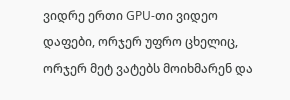ვიდრე ერთი GPU-თი ვიდეო დაფები, ორჯერ უფრო ცხელიც, ორჯერ მეტ ვატებს მოიხმარენ და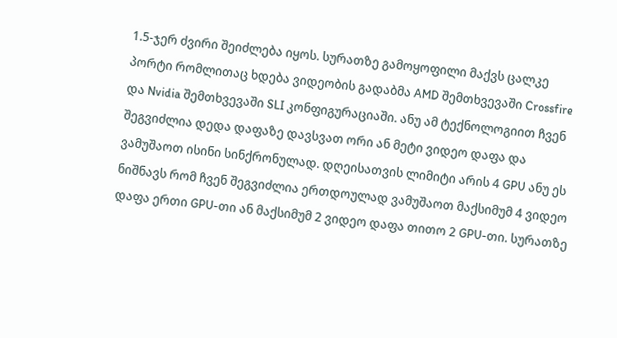1.5-ჯერ ძვირი შეიძლება იყოს. სურათზე გამოყოფილი მაქვს ცალკე პორტი რომლითაც ხდება ვიდეობის გადაბმა AMD შემთხვევაში Crossfire და Nvidia შემთხვევაში SLI კონფიგურაციაში. ანუ ამ ტექნოლოგიით ჩვენ შეგვიძლია დედა დაფაზე დავსვათ ორი ან მეტი ვიდეო დაფა და ვამუშაოთ ისინი სინქრონულად. დღეისათვის ლიმიტი არის 4 GPU ანუ ეს ნიშნავს რომ ჩვენ შეგვიძლია ერთდოულად ვამუშაოთ მაქსიმუმ 4 ვიდეო დაფა ერთი GPU-თი ან მაქსიმუმ 2 ვიდეო დაფა თითო 2 GPU-თი. სურათზე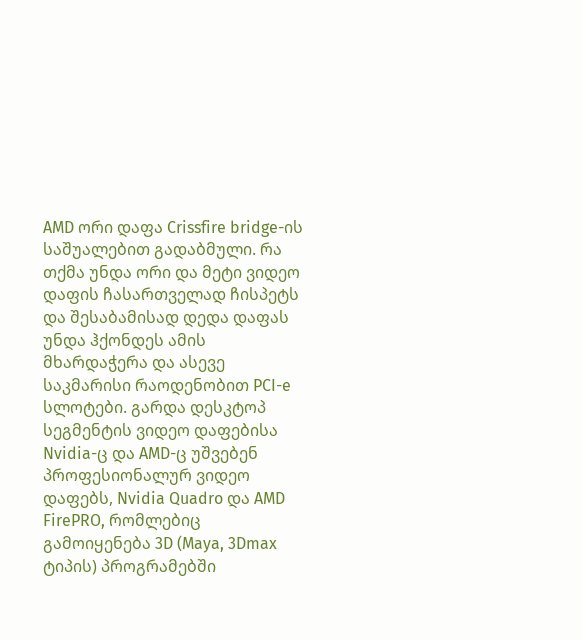AMD ორი დაფა Crissfire bridge-ის საშუალებით გადაბმული. რა თქმა უნდა ორი და მეტი ვიდეო დაფის ჩასართველად ჩისპეტს და შესაბამისად დედა დაფას უნდა ჰქონდეს ამის მხარდაჭერა და ასევე საკმარისი რაოდენობით PCI-e სლოტები. გარდა დესკტოპ სეგმენტის ვიდეო დაფებისა Nvidia-ც და AMD-ც უშვებენ პროფესიონალურ ვიდეო დაფებს, Nvidia Quadro და AMD FirePRO, რომლებიც გამოიყენება 3D (Maya, 3Dmax ტიპის) პროგრამებში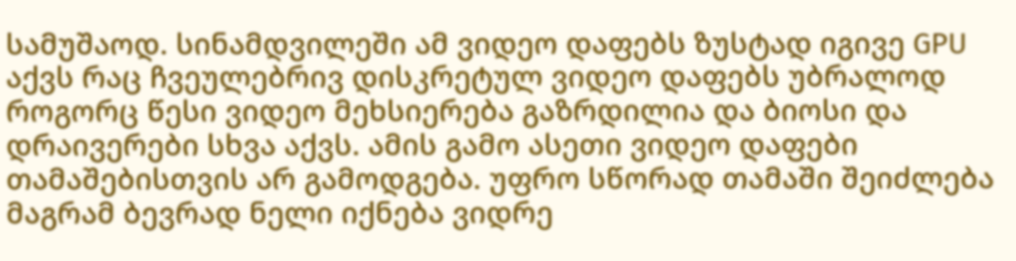სამუშაოდ. სინამდვილეში ამ ვიდეო დაფებს ზუსტად იგივე GPU აქვს რაც ჩვეულებრივ დისკრეტულ ვიდეო დაფებს უბრალოდ როგორც წესი ვიდეო მეხსიერება გაზრდილია და ბიოსი და დრაივერები სხვა აქვს. ამის გამო ასეთი ვიდეო დაფები თამაშებისთვის არ გამოდგება. უფრო სწორად თამაში შეიძლება მაგრამ ბევრად ნელი იქნება ვიდრე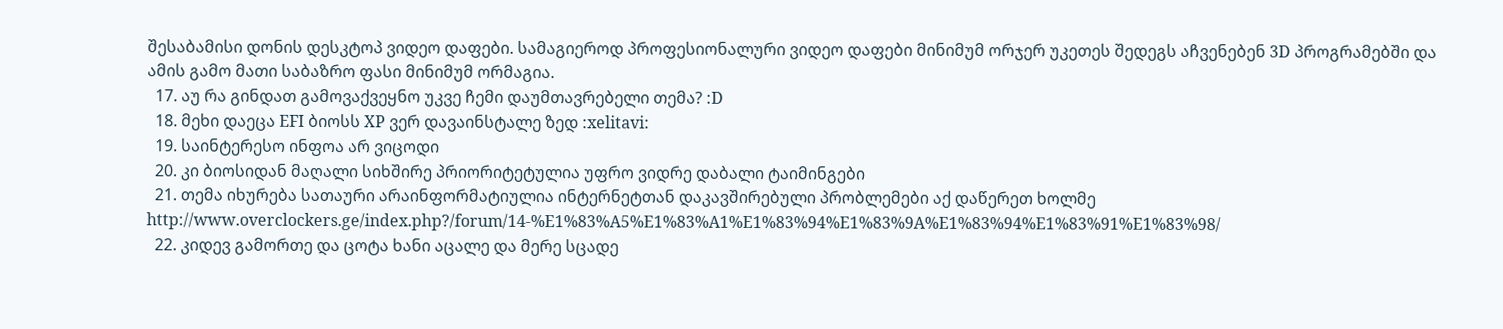შესაბამისი დონის დესკტოპ ვიდეო დაფები. სამაგიეროდ პროფესიონალური ვიდეო დაფები მინიმუმ ორჯერ უკეთეს შედეგს აჩვენებენ 3D პროგრამებში და ამის გამო მათი საბაზრო ფასი მინიმუმ ორმაგია.
  17. აუ რა გინდათ გამოვაქვეყნო უკვე ჩემი დაუმთავრებელი თემა? :D
  18. მეხი დაეცა EFI ბიოსს XP ვერ დავაინსტალე ზედ :xelitavi:
  19. საინტერესო ინფოა არ ვიცოდი
  20. კი ბიოსიდან მაღალი სიხშირე პრიორიტეტულია უფრო ვიდრე დაბალი ტაიმინგები
  21. თემა იხურება სათაური არაინფორმატიულია ინტერნეტთან დაკავშირებული პრობლემები აქ დაწერეთ ხოლმე http://www.overclockers.ge/index.php?/forum/14-%E1%83%A5%E1%83%A1%E1%83%94%E1%83%9A%E1%83%94%E1%83%91%E1%83%98/
  22. კიდევ გამორთე და ცოტა ხანი აცალე და მერე სცადე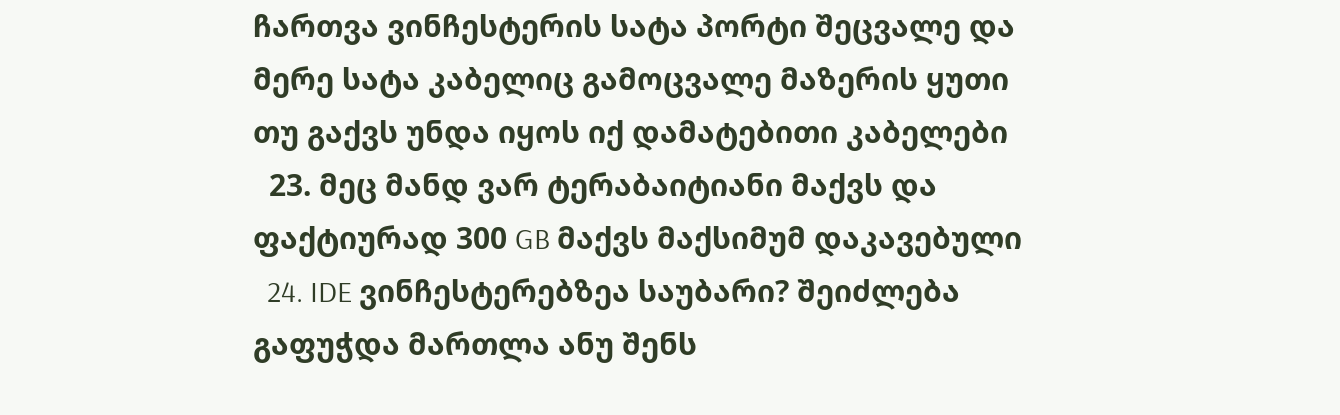ჩართვა ვინჩესტერის სატა პორტი შეცვალე და მერე სატა კაბელიც გამოცვალე მაზერის ყუთი თუ გაქვს უნდა იყოს იქ დამატებითი კაბელები
  23. მეც მანდ ვარ ტერაბაიტიანი მაქვს და ფაქტიურად 300 GB მაქვს მაქსიმუმ დაკავებული
  24. IDE ვინჩესტერებზეა საუბარი? შეიძლება გაფუჭდა მართლა ანუ შენს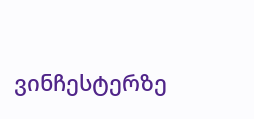ვინჩესტერზე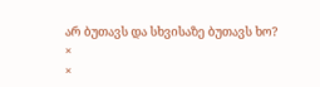არ ბუთავს და სხვისაზე ბუთავს ხო?
×
×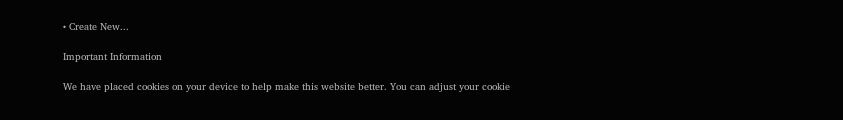• Create New...

Important Information

We have placed cookies on your device to help make this website better. You can adjust your cookie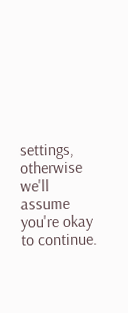settings, otherwise we'll assume you're okay to continue.